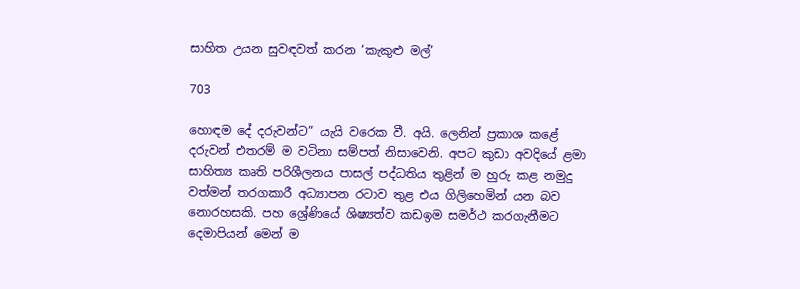සාහිත උයන සුවඳවත් කරන ‘කැකුළු මල්’

703

හොඳම දේ දරුවන්ට” යැයි වරෙක වී. අයි. ලෙනින් ප්‍රකාශ කළේ දරුවන් එතරම් ම වටිනා සම්පත් නිසාවෙනි. අපට කුඩා අවදියේ ළමා සාහිත්‍ය කෘති පරිශීලනය පාසල් පද්ධතිය තුළින් ම හුරු කළ නමුදු වත්මන් තරගකාරී අධ්‍යාපන රටාව තුළ එය ගිලිහෙමින් යන බව නොරහසකි. පහ ශ්‍රේණියේ ශිෂ්‍යත්ව කඩඉම සමර්ථ කරගැනීමට දෙමාපියන් මෙන් ම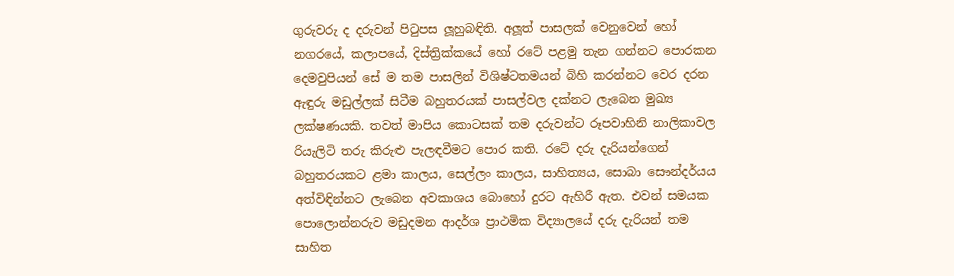ගුරුවරු ද දරුවන් පිටුපස ලූහුබඳිති. අලූත් පාසලක් වෙනුවෙන් හෝ නගරයේ, කලාපයේ, දිස්ත්‍රික්කයේ හෝ රටේ පළමු තැන ගන්නට පොරකන දෙමවුපියන් සේ ම තම පාසලින් විශිෂ්ටතමයන් බිහි කරන්නට වෙර දරන ඇඳුරු මඩුල්ලක් සිටීම බහුතරයක් පාසල්වල දක්නට ලැබෙන මුඛ්‍ය ලක්ෂණයකි. තවත් මාපිය කොටසක් තම දරුවන්ට රූපවාහිනි නාලිකාවල රියැලිටි තරු කිරුළු පැලඳවීමට පොර කති. රටේ දරු දැරියන්ගෙන් බහුතරයකට ළමා කාලය, සෙල්ලං කාලය, සාහිත්‍යය, සොබා සෞන්දර්යය අත්විඳින්නට ලැබෙන අවකාශය බොහෝ දුරට ඇහිරී ඇත. එවන් සමයක පොලොන්නරුව මඩුදමන ආදර්ශ ප්‍රාථමික විද්‍යාලයේ දරු දැරියන් තම සාහිත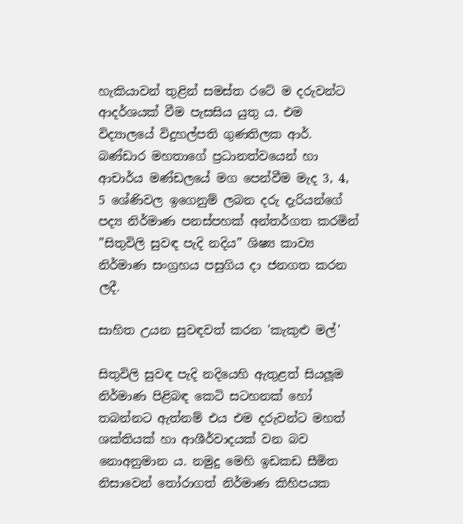හැකියාවන් තුළින් සමස්ත රටේ ම දරුවන්ට ආදර්ශයක් වීම පැසසිය යුතු ය. එම විද්‍යාලයේ විදුහල්පති ගුණතිලක ආර්. බණ්ඩාර මහතාගේ ප්‍රධානත්වයෙන් හා ආචාර්ය මණ්ඩලයේ මග පෙන්වීම මැද 3, 4, 5 ශේණිවල ඉගෙනුම් ලබන දරු දැරියන්ගේ පද්‍ය නිර්මාණ පනස්පහක් අන්තර්ගත කරමින් ”සිතුවිලි සුවඳ පැදි නදිය” ශිෂ්‍ය කාව්‍ය නිර්මාණ සංග්‍රහය පසුගිය දා ජනගත කරන ලදී.

සාහිත උයන සුවඳවත් කරන 'කැකුළු මල්'

සිතුවිලි සුවඳ පැදි නදියෙහි ඇතුළත් සියලූම නිර්මාණ පිළිබඳ කෙටි සටහනක් හෝ තබන්නට ඇත්නම් එය එම දරුවන්ට මහත් ශක්තියක් හා ආශීර්වාදයක් වන බව නොඅනුමාන ය. නමුදු මෙහි ඉඩකඩ සීමිත නිසාවෙන් තෝරාගත් නිර්මාණ කිහිපයක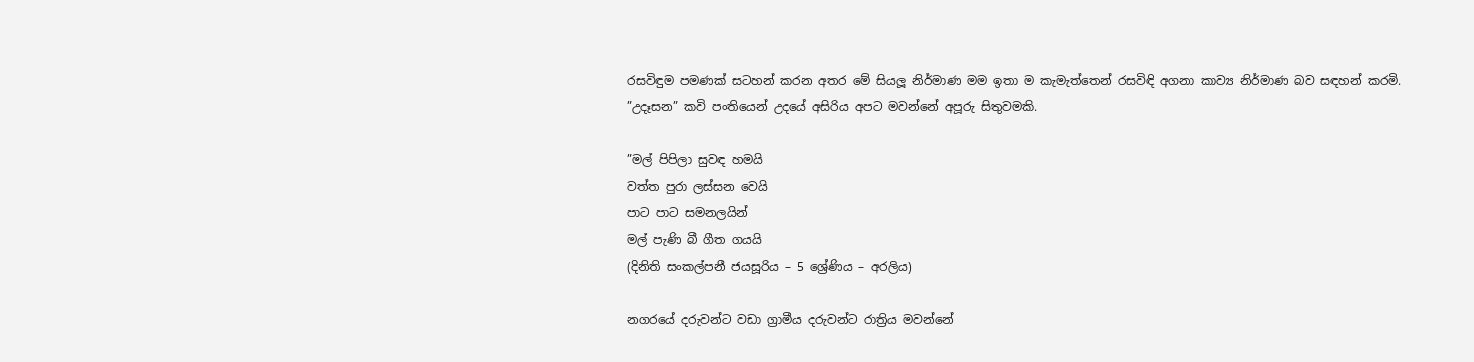රසවිඳුම පමණක් සටහන් කරන අතර මේ සියලූ නිර්මාණ මම ඉතා ම කැමැත්තෙන් රසවිඳි අගනා කාව්‍ය නිර්මාණ බව සඳහන් කරමි. ”උදෑසන” කවි පංතියෙන් උදයේ අසිරිය අපට මවන්නේ අපූරු සිතුවමකි.

”මල් පිපිලා සුවඳ හමයි
වත්ත පුරා ලස්සන වෙයි
පාට පාට සමනලයින්
මල් පැණි බී ගීත ගයයි
(දිනිති සංකල්පනී ජයසූරිය – 5 ශ්‍රේණිය – අරලිය)

නගරයේ දරුවන්ට වඩා ග්‍රාමීය දරුවන්ට රාත්‍රිය මවන්නේ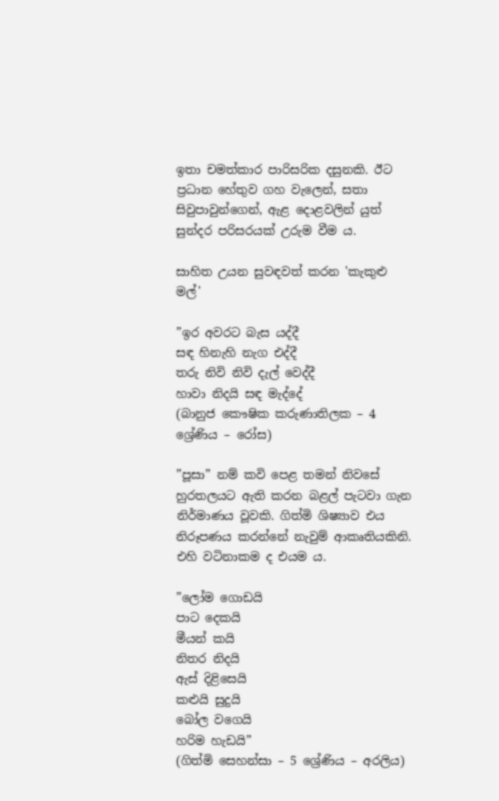ඉතා චමත්කාර පාරිසරික දසුනකි. ඊට ප්‍රධාන හේතුව ගහ වැලෙන්, සතා සිවුපාවුන්ගෙන්, ඇළ දොළවලින් යුත් සුන්දර පරිසරයක් උරුම වීම ය.

සාහිත උයන සුවඳවත් කරන 'කැකුළු මල්'

”ඉර අවරට බැස යද්දී
සඳ හිනැහි නැග එද්දී
තරු නිවි නිවි දැල් වෙද්දී
හාවා නිදයි සඳ මැද්දේ
(බානුජ කෞෂික කරුණාතිලක – 4 ශ්‍රේණිය – රෝස)

”පූසා” නම් කවි පෙළ තමන් නිවසේ හුරතලයට ඇති කරන බළල් පැටවා ගැන නිර්මාණය වූවකි. ගිත්මි ශිෂ්‍යාව එය නිරූපණය කරන්නේ නැවුම් ආකෘතියකිනි. එහි වටිනාකම ද එයම ය.

”ලෝම ගොඩයි
පාට දෙකයි
මීයන් කයි
නිතර නිදයි
ඇස් දිළිසෙයි
කළුයි සුදුයි
බෝල වගෙයි
හරිම හැඩයි”
(ගිත්මි සෙහන්සා – 5 ශ්‍රේණිය – අරලිය)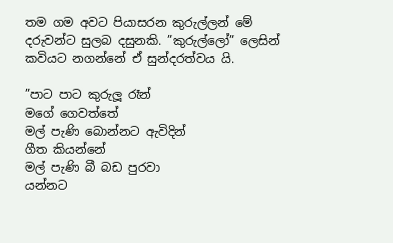තම ගම අවට පියාසරන කුරුල්ලන් මේ දරුවන්ට සුලබ දසුනකි. ”කුරුල්ලෝ” ලෙසින් කවියට නගන්නේ ඒ සුන්දරත්වය යි.

”පාට පාට කුරුලූ රෑන්
මගේ ගෙවත්තේ
මල් පැණි බොන්නට ඇවිදින්
ගීත කියන්නේ
මල් පැණි බී බඩ පුරවා
යන්නට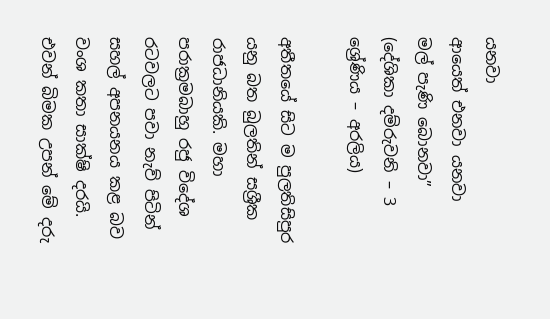යනවා
ආයෙත් එනවා යනවා
මල් පැණි බොනවා”
(දේශිකා දම්රුවනි – 3 ශ්‍රේණිය – අරලිය)

අතීතයේ සිට ම පුලතිසිපුර යනු බත බුලතින් සශ්‍රීක රාජධානියකි. මහා පරාක්‍රමබාහු රජු විදේශ රටවලට පවා නැව් පිටින් සහල් අපනයනය කළ බව වංශ කතා සාක්ෂි දරයි. එවන් බිමක උපන් මේ දරු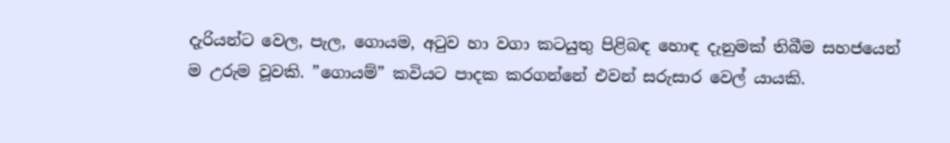දැරියන්ට වෙල, පැල, ගොයම, අටුව හා වගා කටයුතු පිළිබඳ හොඳ දැනුමක් තිබීම සහජයෙන් ම උරුම වූවකි. ”ගොයම්” කවියට පාදක කරගන්නේ එවන් සරුසාර වෙල් යායකි.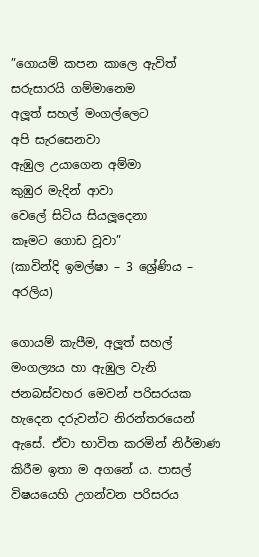”ගොයම් කපන කාලෙ ඇවිත්
සරුසාරයි ගම්මානෙම
අලූත් සහල් මංගල්ලෙට
අපි සැරසෙනවා
ඇඹුල උයාගෙන අම්මා
කුඹුර මැදින් ආවා
වෙලේ සිටිය සියලූදෙනා
කෑමට ගොඩ වූවා”
(කාවින්දි ඉමල්ෂා – 3 ශ්‍රේණිය – අරලිය)

ගොයම් කැපීම, අලූත් සහල් මංගල්‍යය හා ඇඹුල වැනි ජනබස්වහර මෙවන් පරිසරයක හැදෙන දරුවන්ට නිරන්තරයෙන් ඇසේ. ඒවා භාවිත කරමින් නිර්මාණ කිරීම ඉතා ම අගනේ ය. පාසල් විෂයයෙහි උගන්වන පරිසරය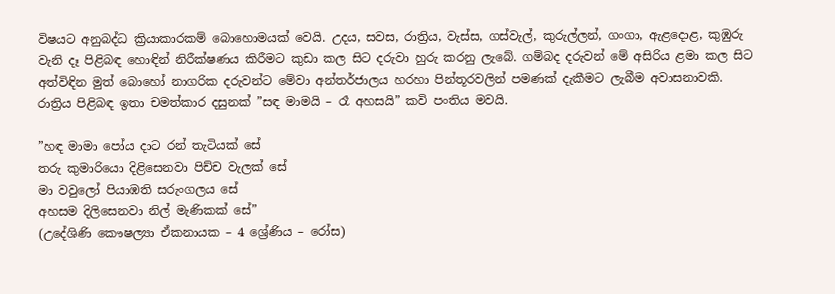විෂයට අනුබද්ධ ක්‍රියාකාරකම් බොහොමයක් වෙයි. උදය, සවස, රාත්‍රිය, වැස්ස, ගස්වැල්, කුරුල්ලන්, ගංගා, ඇළදොළ, කුඹුරු වැනි දෑ පිළිබඳ හොඳින් නිරීක්ෂණය කිරීමට කුඩා කල සිට දරුවා හුරු කරනු ලැබේ. ගම්බද දරුවන් මේ අසිරිය ළමා කල සිට අත්විඳින මුත් බොහෝ නාගරික දරුවන්ට මේවා අන්තර්ජාලය හරහා පින්තූරවලින් පමණක් දැකීමට ලැබීම අවාසනාවකි. රාත්‍රිය පිළිබඳ ඉතා චමත්කාර දසුනක් ”සඳ මාමයි – රෑ අහසයි” කවි පංතිය මවයි.

”හඳ මාමා පෝය දාට රන් තැටියක් සේ
තරු කුමාරියො දිළිසෙනවා පිච්ච වැලක් සේ
මා වවුලෝ පියාඹති සරුංගලය සේ
අහසම දිලිසෙනවා නිල් මැණිකක් සේ”
(උදේශිණි කෞෂල්‍යා ඒකනායක – 4 ශ්‍රේණිය – රෝස)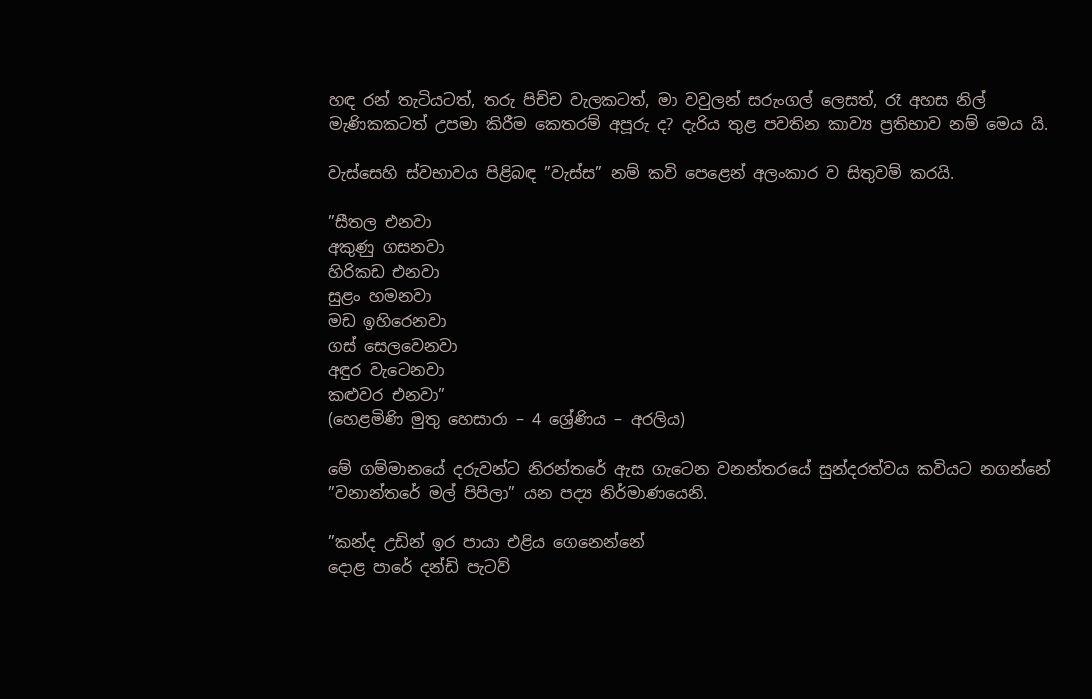හඳ රන් තැටියටත්, තරු පිච්ච වැලකටත්, මා වවුලන් සරුංගල් ලෙසත්, රෑ අහස නිල් මැණිකකටත් උපමා කිරීම කෙතරම් අපූරු ද? දැරිය තුළ පවතින කාව්‍ය ප්‍රතිභාව නම් මෙය යි.

වැස්සෙහි ස්වභාවය පිළිබඳ ”වැස්ස” නම් කවි පෙළෙන් අලංකාර ව සිතුවම් කරයි.

”සීතල එනවා
අකුණු ගසනවා
හිරිකඩ එනවා
සුළං හමනවා
මඩ ඉහිරෙනවා
ගස් සෙලවෙනවා
අඳුර වැටෙනවා
කළුවර එනවා”
(හෙළමිණි මුතු හෙසාරා – 4 ශ්‍රේණිය – අරලිය)

මේ ගම්මානයේ දරුවන්ට නිරන්තරේ ඇස ගැටෙන වනන්තරයේ සුන්දරත්වය කවියට නගන්නේ ”වනාන්තරේ මල් පිපිලා” යන පද්‍ය නිර්මාණයෙනි.

”කන්ද උඩින් ඉර පායා එළිය ගෙනෙන්නේ
දොළ පාරේ දන්ඩි පැටව්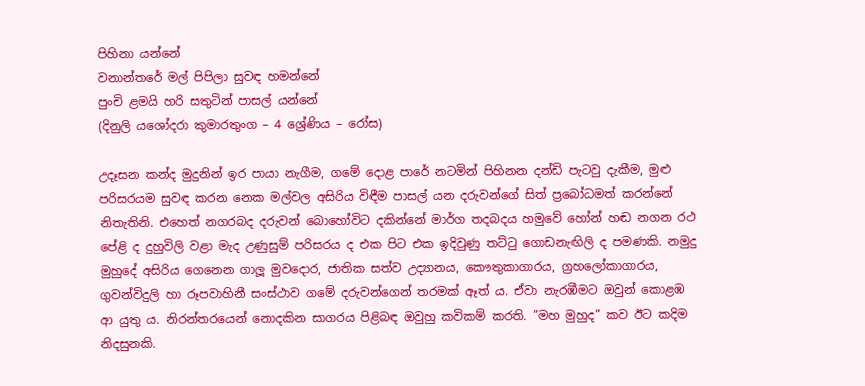පිහිනා යන්නේ
වනාන්තරේ මල් පිපිලා සුවඳ හමන්නේ
පුංචි ළමයි හරි සතුටින් පාසල් යන්නේ
(දිනුලි යශෝදරා කුමාරතුංග – 4 ශ්‍රේණිය – රෝස)

උදෑසන කන්ද මුදුනින් ඉර පායා නැගීම, ගමේ දොළ පාරේ නටමින් පිහිනන දන්ඩි පැටවු දැකීම, මුළු පරිසරයම සුවඳ කරන නෙක මල්වල අසිරිය විඳීම පාසල් යන දරුවන්ගේ සිත් ප්‍රබෝධමත් කරන්නේ නිතැතිනි. එහෙත් නගරබද දරුවන් බොහෝවිට දකින්නේ මාර්ග තදබදය හමුවේ හෝන් හඬ නගන රථ පේළි ද දුහුවිලි වළා මැද උණුසුම් පරිසරය ද එක පිට එක ඉදිවුණු තට්ටු ගොඩනැඟිලි ද පමණකි. නමුදු මුහුදේ අසිරිය ගෙනෙන ගාලූ මුවදොර, ජාතික සත්ව උද්‍යානය, කෞතුකාගාරය, ග්‍රහලෝකාගාරය, ගුවන්විදුලි හා රූපවාහිනී සංස්ථාව ගමේ දරුවන්ගෙන් තරමක් ඈත් ය. ඒවා නැරඹීමට ඔවුන් කොළඹ ආ යුතු ය. නිරන්තරයෙන් නොදකින සාගරය පිළිබඳ ඔවුහු කවිකම් කරති. ”මහ මුහුද” කව ඊට කදිම නිදසුනකි.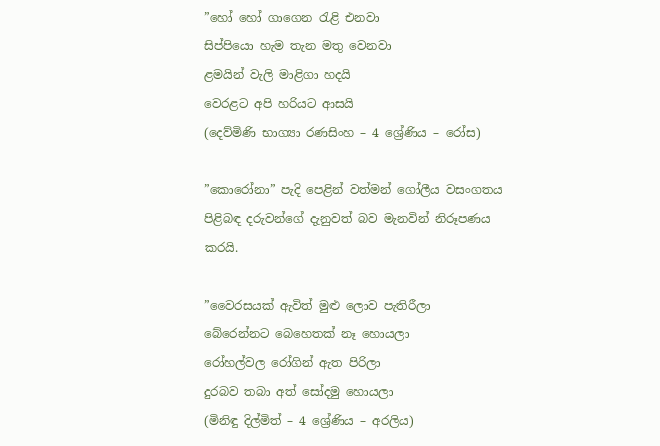”හෝ හෝ ගාගෙන රැළි එනවා
සිප්පියො හැම තැන මතු වෙනවා
ළමයින් වැලි මාළිගා හදයි
වෙරළට අපි හරියට ආසයි
(දෙව්මිණි භාග්‍යා රණසිංහ – 4 ශ්‍රේණිය – රෝස)

”කොරෝනා” පැදි පෙළින් වත්මන් ගෝලීය වසංගතය පිළිබඳ දරුවන්ගේ දැනුවත් බව මැනවින් නිරූපණය කරයි.

”වෛරසයක් ඇවිත් මුළු ලොව පැතිරීලා
බේරෙන්නට බෙහෙතක් නෑ හොයලා
රෝහල්වල රෝගින් ඇත පිරිලා
දුරබව තබා අත් සෝදමු හොයලා
(මිනිඳු දිල්මිත් – 4 ශ්‍රේණිය – අරලිය)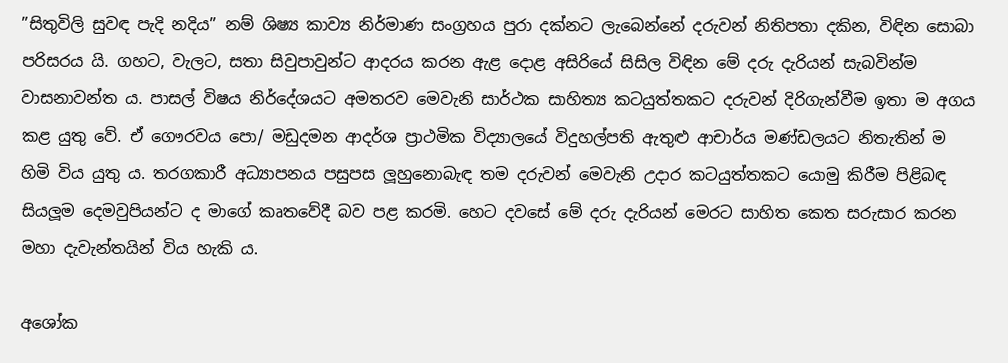”සිතුවිලි සුවඳ පැදි නදිය” නම් ශිෂ්‍ය කාව්‍ය නිර්මාණ සංග්‍රහය පුරා දක්නට ලැබෙන්නේ දරුවන් නිතිපතා දකින, විඳින සොබා පරිසරය යි. ගහට, වැලට, සතා සිවුපාවුන්ට ආදරය කරන ඇළ දොළ අසිරියේ සිසිල විඳින මේ දරු දැරියන් සැබවින්ම වාසනාවන්ත ය. පාසල් විෂය නිර්දේශයට අමතරව මෙවැනි සාර්ථක සාහිත්‍ය කටයුත්තකට දරුවන් දිරිගැන්වීම ඉතා ම අගය කළ යුතු වේ. ඒ ගෞරවය පො/ මඩුදමන ආදර්ශ ප්‍රාථමික විද්‍යාලයේ විදුහල්පති ඇතුළු ආචාර්ය මණ්ඩලයට නිතැතින් ම හිමි විය යුතු ය. තරගකාරී අධ්‍යාපනය පසුපස ලූහුනොබැඳ තම දරුවන් මෙවැනි උදාර කටයුත්තකට යොමු කිරීම පිළිබඳ සියලූම දෙමවුපියන්ට ද මාගේ කෘතවේදී බව පළ කරමි. හෙට දවසේ මේ දරු දැරියන් මෙරට සාහිත කෙත සරුසාර කරන මහා දැවැන්තයින් විය හැකි ය.

අශෝක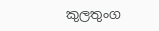කුලතුංග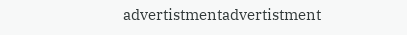advertistmentadvertistment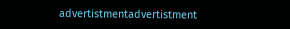advertistmentadvertistment